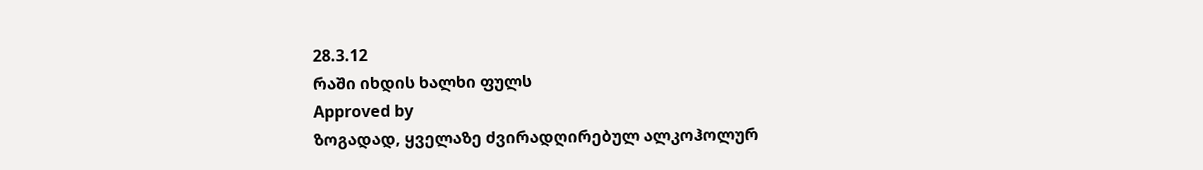28.3.12
რაში იხდის ხალხი ფულს
Approved by
ზოგადად, ყველაზე ძვირადღირებულ ალკოჰოლურ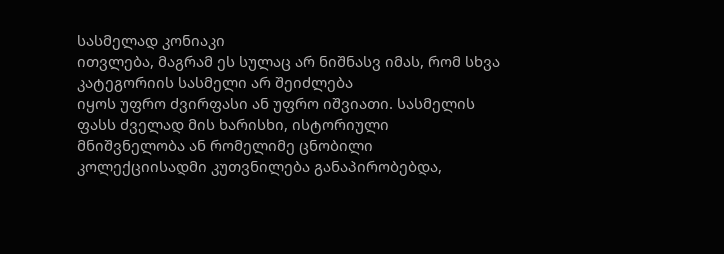სასმელად კონიაკი
ითვლება, მაგრამ ეს სულაც არ ნიშნასვ იმას, რომ სხვა კატეგორიის სასმელი არ შეიძლება
იყოს უფრო ძვირფასი ან უფრო იშვიათი. სასმელის ფასს ძველად მის ხარისხი, ისტორიული
მნიშვნელობა ან რომელიმე ცნობილი კოლექციისადმი კუთვნილება განაპირობებდა,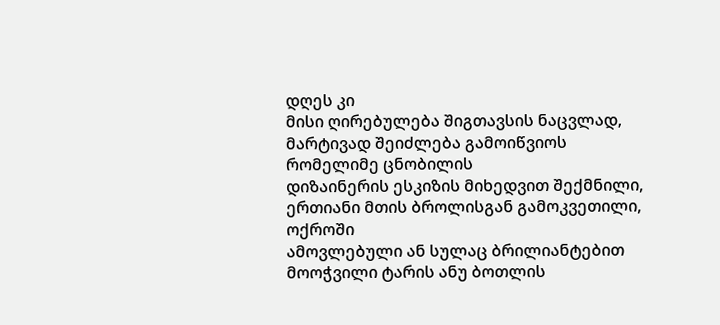დღეს კი
მისი ღირებულება შიგთავსის ნაცვლად, მარტივად შეიძლება გამოიწვიოს რომელიმე ცნობილის
დიზაინერის ესკიზის მიხედვით შექმნილი, ერთიანი მთის ბროლისგან გამოკვეთილი, ოქროში
ამოვლებული ან სულაც ბრილიანტებით მოოჭვილი ტარის ანუ ბოთლის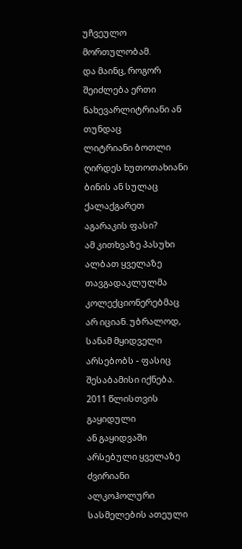უჩვეულო მორთულობამ.
და მაინც, როგორ შეიძლება ერთი ნახევარლიტრიანი ან თუნდაც
ლიტრიანი ბოთლი ღირდეს ხუთოთახიანი ბინის ან სულაც ქალაქგარეთ აგარაკის ფასი?
ამ კითხვაზე პასუხი ალბათ ყველაზე თავგადაკლულმა კოლექციონერებმაც არ იციან. უბრალოდ,
სანამ მყიდველი არსებობს - ფასიც შესაბამისი იქნება. 2011 წლისთვის გაყიდული
ან გაყიდვაში არსებული ყველაზე ძვირიანი ალკოჰოლური სასმელების ათეული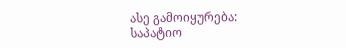ასე გამოიყურება:
საპატიო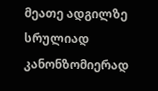მეათე ადგილზე სრულიად კანონზომიერად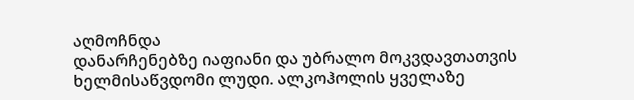აღმოჩნდა
დანარჩენებზე იაფიანი და უბრალო მოკვდავთათვის ხელმისაწვდომი ლუდი. ალკოჰოლის ყველაზე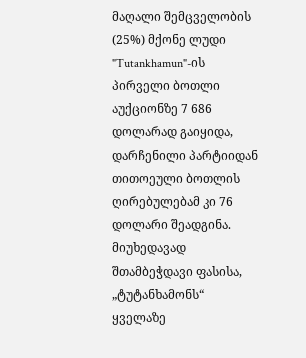მაღალი შემცველობის (25%) მქონე ლუდი "Tutankhamun"-ის პირველი ბოთლი აუქციონზე 7 686
დოლარად გაიყიდა, დარჩენილი პარტიიდან თითოეული ბოთლის ღირებულებამ კი 76 დოლარი შეადგინა.
მიუხედავად შთამბეჭდავი ფასისა, „ტუტანხამონს“ ყველაზე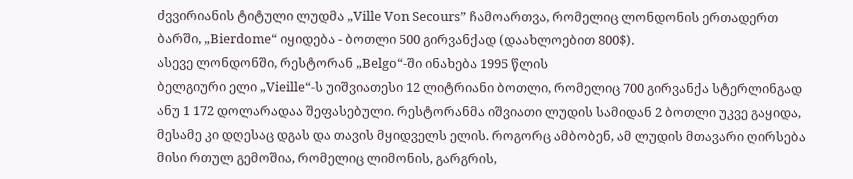ძვვირიანის ტიტული ლუდმა „Ville Von Secours” ჩამოართვა, რომელიც ლონდონის ერთადერთ
ბარში, „Bierdome“ იყიდება - ბოთლი 500 გირვანქად (დაახლოებით 800$).
ასევე ლონდონში, რესტორან „Belgo“-ში ინახება 1995 წლის
ბელგიური ელი „Vieille“-ს უიშვიათესი 12 ლიტრიანი ბოთლი, რომელიც 700 გირვანქა სტერლინგად
ანუ 1 172 დოლარადაა შეფასებული. რესტორანმა იშვიათი ლუდის სამიდან 2 ბოთლი უკვე გაყიდა,
მესამე კი დღესაც დგას და თავის მყიდველს ელის. როგორც ამბობენ, ამ ლუდის მთავარი ღირსება
მისი რთულ გემოშია, რომელიც ლიმონის, გარგრის,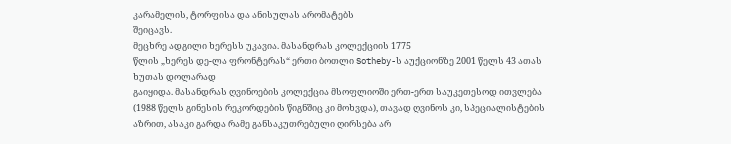კარამელის, ტორფისა და ანისულას არომატებს
შეიცავს.
მეცხრე ადგილი ხერესს უკავია. მასანდრას კოლექციის 1775
წლის „ხერეს დე-ლა ფრონტერას“ ერთი ბოთლი Sotheby-ს აუქციონზე 2001 წელს 43 ათას ხუთას დოლარად
გაიყიდა. მასანდრას ღვინოების კოლექცია მსოფლიოში ერთ-ერთ საუკეთესოდ ითვლება
(1988 წელს გინესის რეკორდების წიგნშიც კი მოხვდა), თავად ღვინოს კი, სპეციალისტების
აზრით, ასაკი გარდა რამე განსაკუთრებული ღირსება არ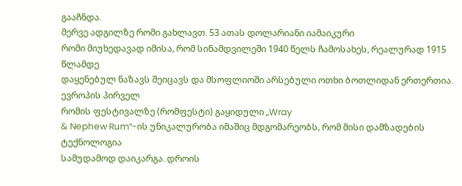გააჩნდა.
მერვე ადგილზე რომი გახლავთ. 53 ათას დოლარიანი იამაიკური
რომი მიუხედავად იმისა, რომ სინამდვილეში 1940 წელს ჩამოსახეს, რეალურად 1915 წლამდე
დაყენებულ ნაზავს შეიცავს და მსოფლიოში არსებული ოთხი ბოთლიდან ერთერთია. ევროპის პირველ
რომის ფესტივალზე (რომფესტი) გაყიდული „Wray
& Nephew Rum“-ის უნიკალურობა იმაშიც მდგომარეობს, რომ მისი დამზადების ტექნოლოგია
სამუდამოდ დაიკარგა. დროის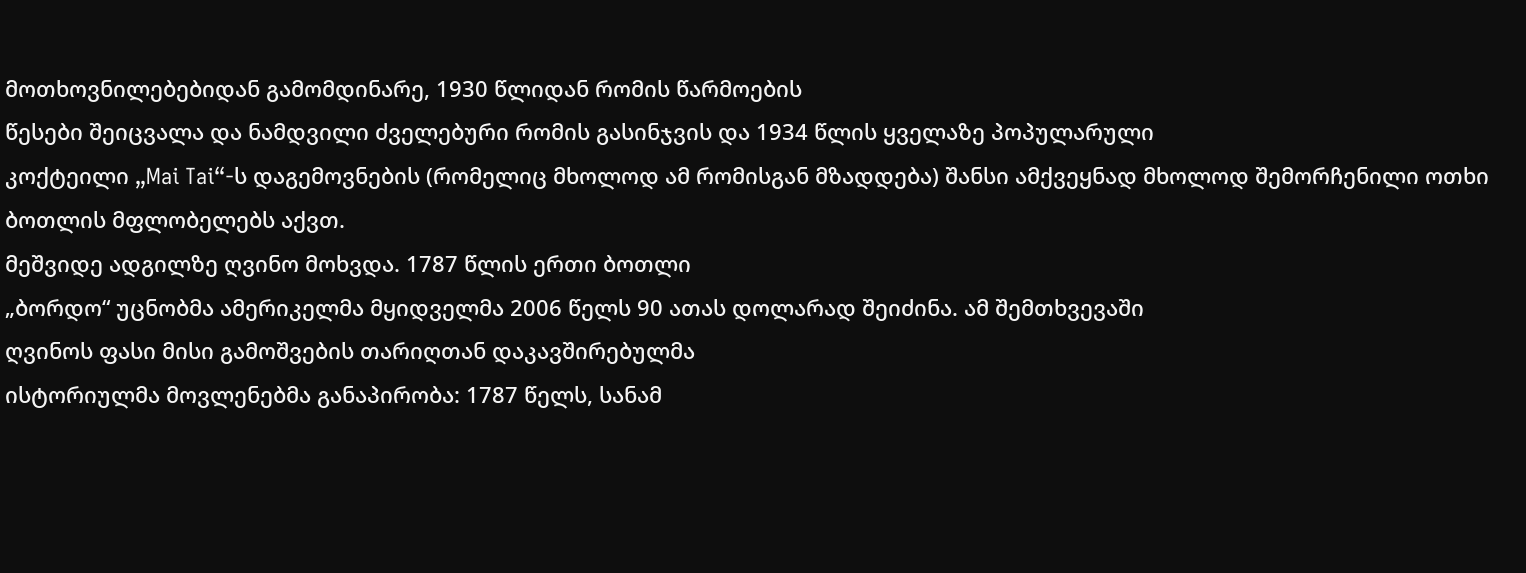მოთხოვნილებებიდან გამომდინარე, 1930 წლიდან რომის წარმოების
წესები შეიცვალა და ნამდვილი ძველებური რომის გასინჯვის და 1934 წლის ყველაზე პოპულარული
კოქტეილი „Mai Tai“-ს დაგემოვნების (რომელიც მხოლოდ ამ რომისგან მზადდება) შანსი ამქვეყნად მხოლოდ შემორჩენილი ოთხი ბოთლის მფლობელებს აქვთ.
მეშვიდე ადგილზე ღვინო მოხვდა. 1787 წლის ერთი ბოთლი
„ბორდო“ უცნობმა ამერიკელმა მყიდველმა 2006 წელს 90 ათას დოლარად შეიძინა. ამ შემთხვევაში
ღვინოს ფასი მისი გამოშვების თარიღთან დაკავშირებულმა
ისტორიულმა მოვლენებმა განაპირობა: 1787 წელს, სანამ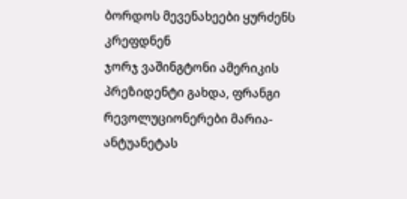ბორდოს მევენახეები ყურძენს კრეფდნენ
ჯორჯ ვაშინგტონი ამერიკის პრეზიდენტი გახდა, ფრანგი რევოლუციონერები მარია-ანტუანეტას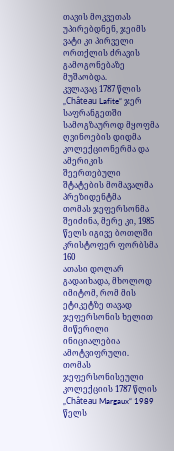თავის მოკვეთას უპირებდნენ, ჯეიმს ვატი კი პირველი ორთქლის ძრავის გამოგონებაზე მუშაობდა.
კვლავაც 1787 წლის „Château Lafite“ ჯერ საფრანგეთში სამოგზაუროდ მყოფმა
ღვინოების დიდმა კოლექციონერმა და ამერიკის შეერთებული შტატების მომავალმა პრეზიდენტმა
თომას ჯეფერსონმა შეიძინა, მერე კი, 1985 წელს იგივე ბოთლში კრისტოფერ ფორბსმა 160
ათასი დოლარ გადაიხადა, მხოლოდ იმიტომ, რომ მის ეტიკეტზე თავად ჯეფერსონის ხელით მიწერილი
ინიციალებია ამოტვიფრული.
თომას ჯეფერსონისეული კოლექციის 1787 წლის „Château Margaux“ 1989 წელს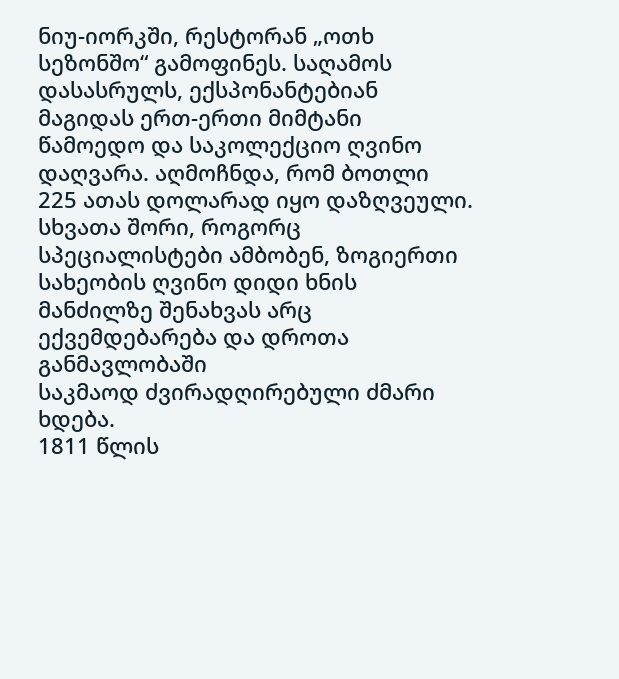ნიუ-იორკში, რესტორან „ოთხ სეზონშო“ გამოფინეს. საღამოს დასასრულს, ექსპონანტებიან
მაგიდას ერთ-ერთი მიმტანი წამოედო და საკოლექციო ღვინო დაღვარა. აღმოჩნდა, რომ ბოთლი
225 ათას დოლარად იყო დაზღვეული. სხვათა შორი, როგორც სპეციალისტები ამბობენ, ზოგიერთი
სახეობის ღვინო დიდი ხნის მანძილზე შენახვას არც ექვემდებარება და დროთა განმავლობაში
საკმაოდ ძვირადღირებული ძმარი ხდება.
1811 წლის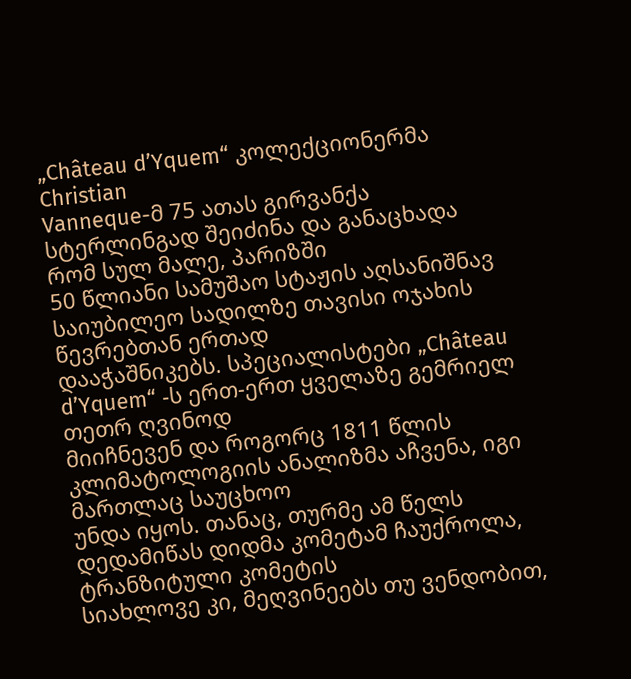„Château d’Yquem“ კოლექციონერმა Christian
Vanneque-მ 75 ათას გირვანქა სტერლინგად შეიძინა და განაცხადა რომ სულ მალე, პარიზში
50 წლიანი სამუშაო სტაჟის აღსანიშნავ საიუბილეო სადილზე თავისი ოჯახის წევრებთან ერთად
დააჭაშნიკებს. სპეციალისტები „Château d’Yquem“ -ს ერთ-ერთ ყველაზე გემრიელ თეთრ ღვინოდ
მიიჩნევენ და როგორც 1811 წლის კლიმატოლოგიის ანალიზმა აჩვენა, იგი მართლაც საუცხოო
უნდა იყოს. თანაც, თურმე ამ წელს დედამიწას დიდმა კომეტამ ჩაუქროლა, ტრანზიტული კომეტის
სიახლოვე კი, მეღვინეებს თუ ვენდობით,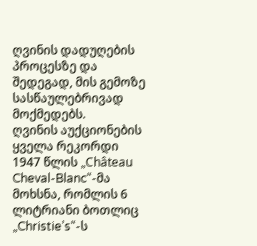ღვინის დადუღების პროცესზე და შედეგად, მის გემოზე სასწაულებრივად მოქმედებს.
ღვინის აუქციონების ყველა რეკორდი 1947 წლის „Château
Cheval-Blanc“-მა მოხსნა, რომლის 6 ლიტრიანი ბოთლიც „Christie’s“-ს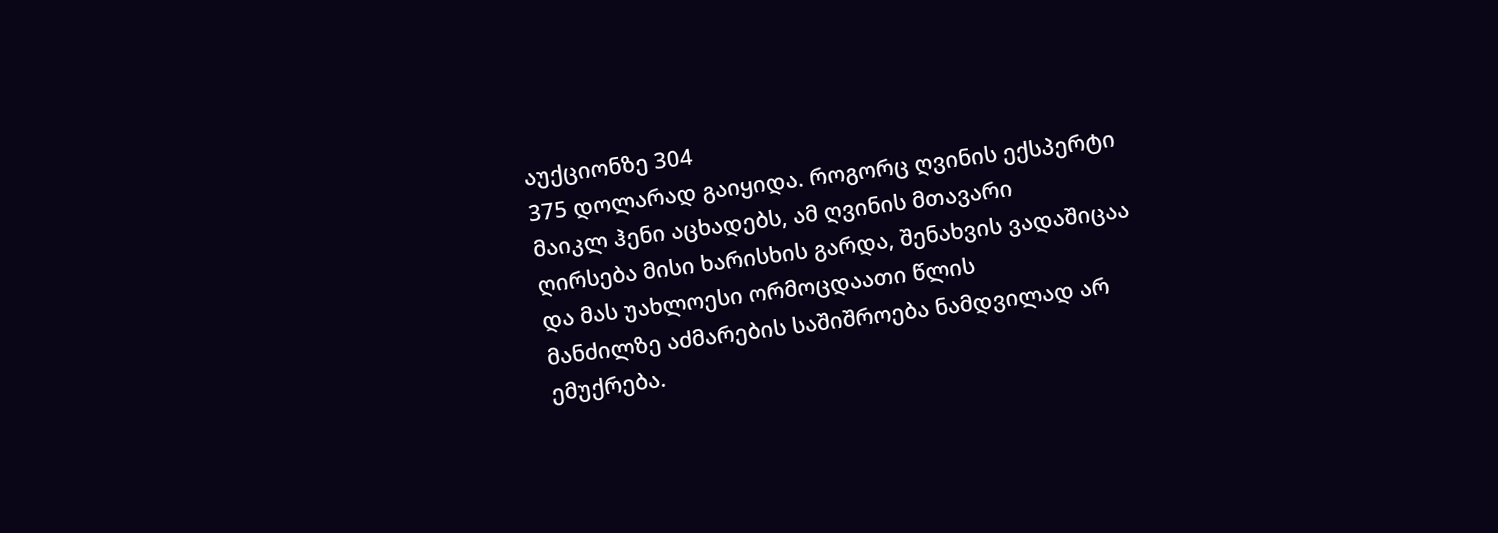აუქციონზე 304
375 დოლარად გაიყიდა. როგორც ღვინის ექსპერტი მაიკლ ჰენი აცხადებს, ამ ღვინის მთავარი
ღირსება მისი ხარისხის გარდა, შენახვის ვადაშიცაა და მას უახლოესი ორმოცდაათი წლის
მანძილზე აძმარების საშიშროება ნამდვილად არ ემუქრება.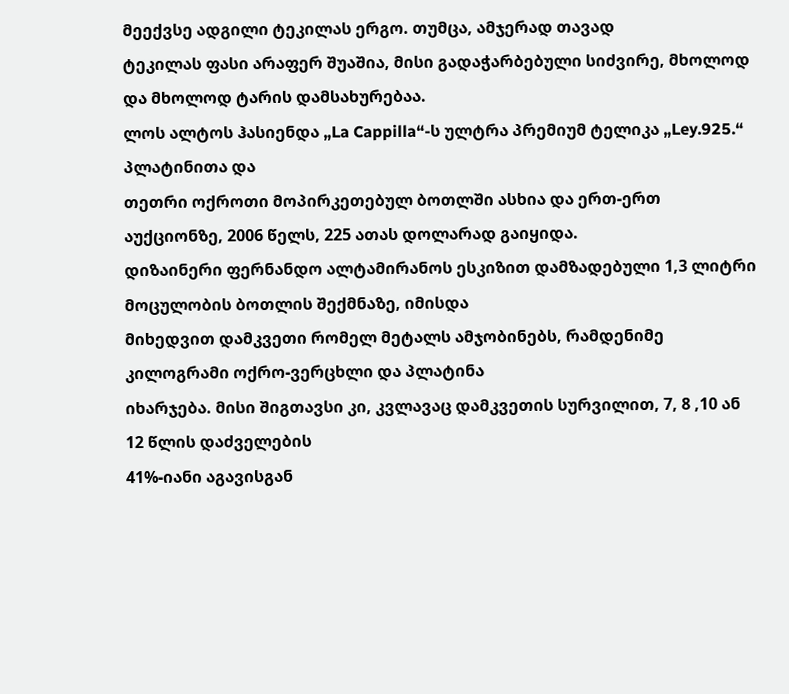მეექვსე ადგილი ტეკილას ერგო. თუმცა, ამჯერად თავად
ტეკილას ფასი არაფერ შუაშია, მისი გადაჭარბებული სიძვირე, მხოლოდ და მხოლოდ ტარის დამსახურებაა.
ლოს ალტოს ჰასიენდა „La Cappilla“-ს ულტრა პრემიუმ ტელიკა „Ley.925.“ პლატინითა და
თეთრი ოქროთი მოპირკეთებულ ბოთლში ასხია და ერთ-ერთ აუქციონზე, 2006 წელს, 225 ათას დოლარად გაიყიდა.
დიზაინერი ფერნანდო ალტამირანოს ესკიზით დამზადებული 1,3 ლიტრი მოცულობის ბოთლის შექმნაზე, იმისდა
მიხედვით დამკვეთი რომელ მეტალს ამჯობინებს, რამდენიმე კილოგრამი ოქრო-ვერცხლი და პლატინა
იხარჯება. მისი შიგთავსი კი, კვლავაც დამკვეთის სურვილით, 7, 8 ,10 ან 12 წლის დაძველების
41%-იანი აგავისგან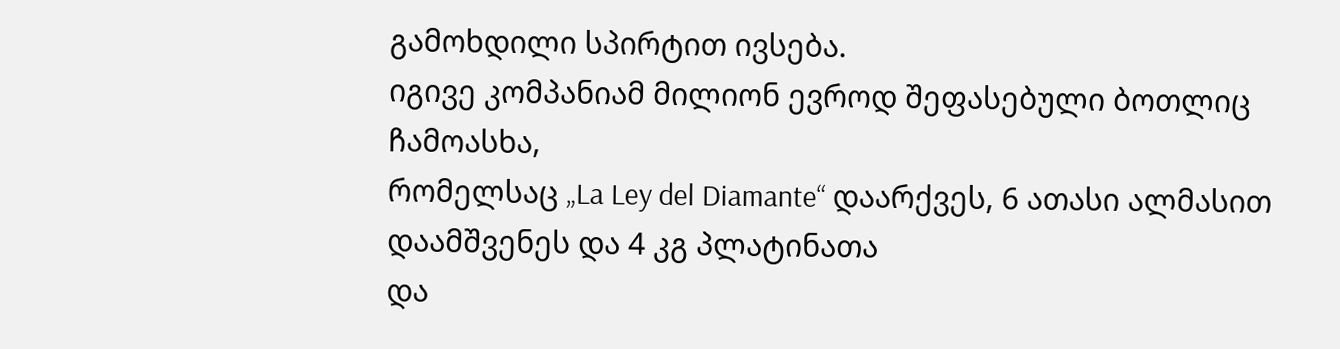გამოხდილი სპირტით ივსება.
იგივე კომპანიამ მილიონ ევროდ შეფასებული ბოთლიც ჩამოასხა,
რომელსაც „La Ley del Diamante“ დაარქვეს, 6 ათასი ალმასით დაამშვენეს და 4 კგ პლატინათა
და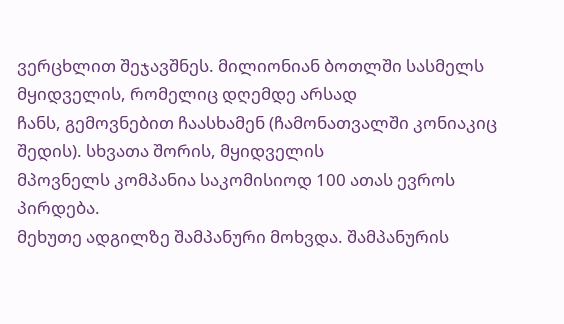ვერცხლით შეჯავშნეს. მილიონიან ბოთლში სასმელს მყიდველის, რომელიც დღემდე არსად
ჩანს, გემოვნებით ჩაასხამენ (ჩამონათვალში კონიაკიც შედის). სხვათა შორის, მყიდველის
მპოვნელს კომპანია საკომისიოდ 100 ათას ევროს პირდება.
მეხუთე ადგილზე შამპანური მოხვდა. შამპანურის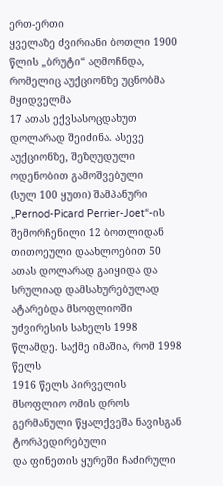ერთ-ერთი
ყველაზე ძვირიანი ბოთლი 1900 წლის „ბრუტი“ აღმოჩნდა, რომელიც აუქციონზე უცნობმა მყიდველმა
17 ათას ექვსასოცდახუთ დოლარად შეიძინა. ასევე აუქციონზე, შეზღუდული ოდენობით გამოშვებული
(სულ 100 ყუთი) შამპანური „Pernod-Picard Perrier-Joet“-ის შემორჩენილი 12 ბოთლიდან
თითოეული დაახლოებით 50 ათას დოლარად გაიყიდა და სრულიად დამსახურებულად
ატარებდა მსოფლიოში უძვირესის სახელს 1998 წლამდე. საქმე იმაშია, რომ 1998 წელს
1916 წელს პირველის მსოფლიო ომის დროს გერმანული წყალქვეშა ნავისგან ტორპედირებული
და ფინეთის ყურეში ჩაძირული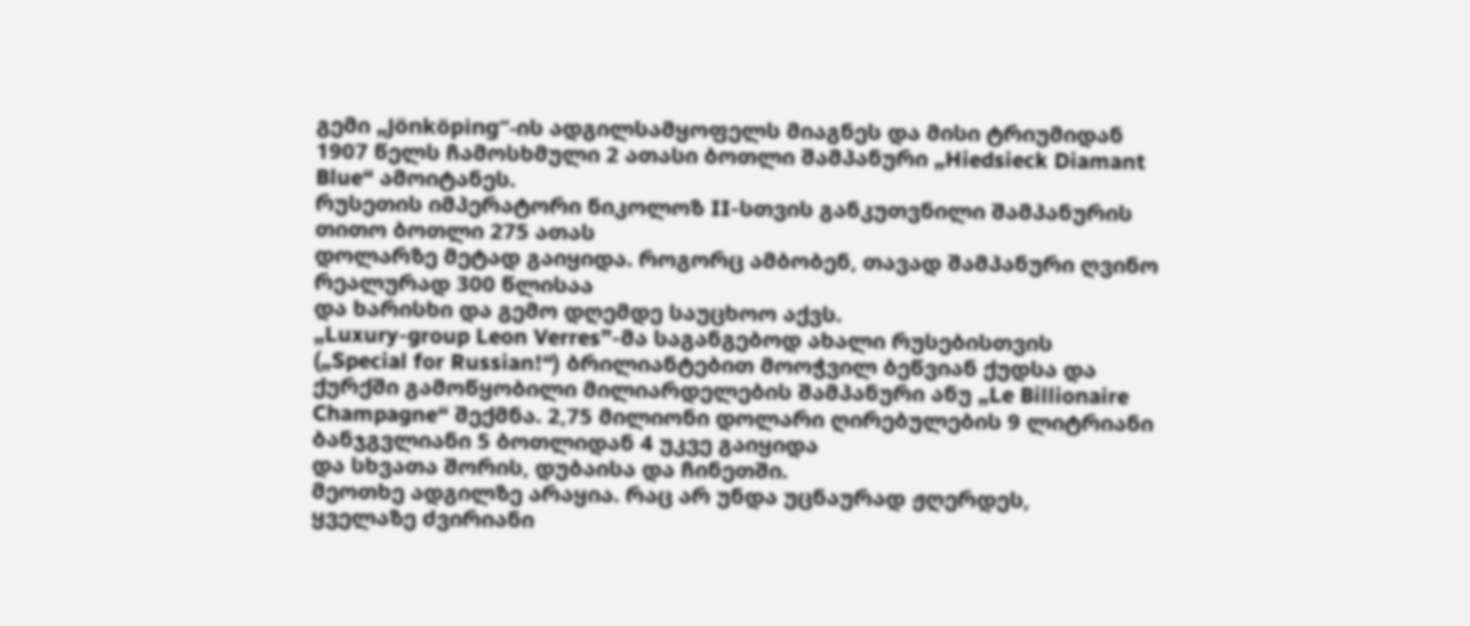გემი „Jönköping“-ის ადგილსამყოფელს მიაგნეს და მისი ტრიუმიდან
1907 წელს ჩამოსხმული 2 ათასი ბოთლი შამპანური „Hiedsieck Diamant Blue“ ამოიტანეს.
რუსეთის იმპერატორი ნიკოლოზ II-სთვის განკუთვნილი შამპანურის თითო ბოთლი 275 ათას
დოლარზე მეტად გაიყიდა. როგორც ამბობენ, თავად შამპანური ღვინო რეალურად 300 წლისაა
და ხარისხი და გემო დღემდე საუცხოო აქვს.
„Luxury-group Leon Verres”-მა საგანგებოდ ახალი რუსებისთვის
(„Special for Russian!“) ბრილიანტებით მოოჭვილ ბეწვიან ქუდსა და ქურქში გამოწყობილი მილიარდელების შამპანური ანუ „Le Billionaire Champagne“ შექმნა. 2,75 მილიონი დოლარი ღირებულების 9 ლიტრიანი ბანჯგვლიანი 5 ბოთლიდან 4 უკვე გაიყიდა
და სხვათა შორის, დუბაისა და ჩინეთში.
მეოთხე ადგილზე არაყია. რაც არ უნდა უცნაურად ჟღერდეს,
ყველაზე ძვირიანი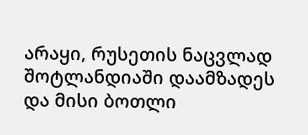არაყი, რუსეთის ნაცვლად შოტლანდიაში დაამზადეს და მისი ბოთლი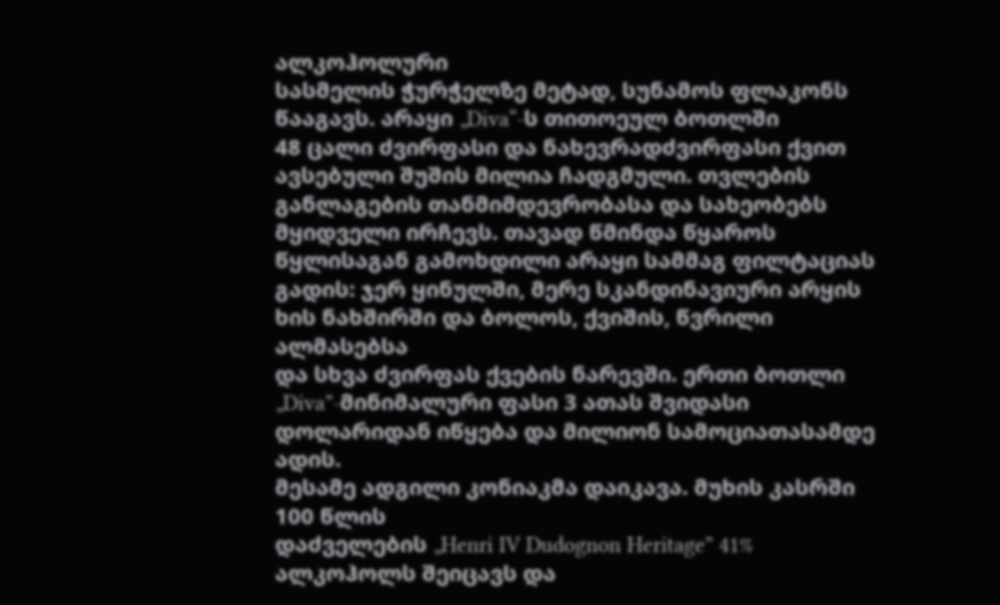ალკოჰოლური
სასმელის ჭურჭელზე მეტად, სუნამოს ფლაკონს წააგავს. არაყი „Diva“-ს თითოეულ ბოთლში
48 ცალი ძვირფასი და ნახევრადძვირფასი ქვით ავსებული შუშის მილია ჩადგმული. თვლების განლაგების თანმიმდევრობასა და სახეობებს მყიდველი ირჩევს. თავად წმინდა წყაროს
წყლისაგან გამოხდილი არაყი სამმაგ ფილტაციას
გადის: ჯერ ყინულში, მერე სკანდინავიური არყის
ხის ნახშირში და ბოლოს, ქვიშის, წვრილი ალმასებსა
და სხვა ძვირფას ქვების ნარევში. ერთი ბოთლი „Diva”-მინიმალური ფასი 3 ათას შვიდასი
დოლარიდან იწყება და მილიონ სამოციათასამდე ადის.
მესამე ადგილი კონიაკმა დაიკავა. მუხის კასრში 100 წლის
დაძველების „Henri IV Dudognon Heritage” 41% ალკოჰოლს შეიცავს და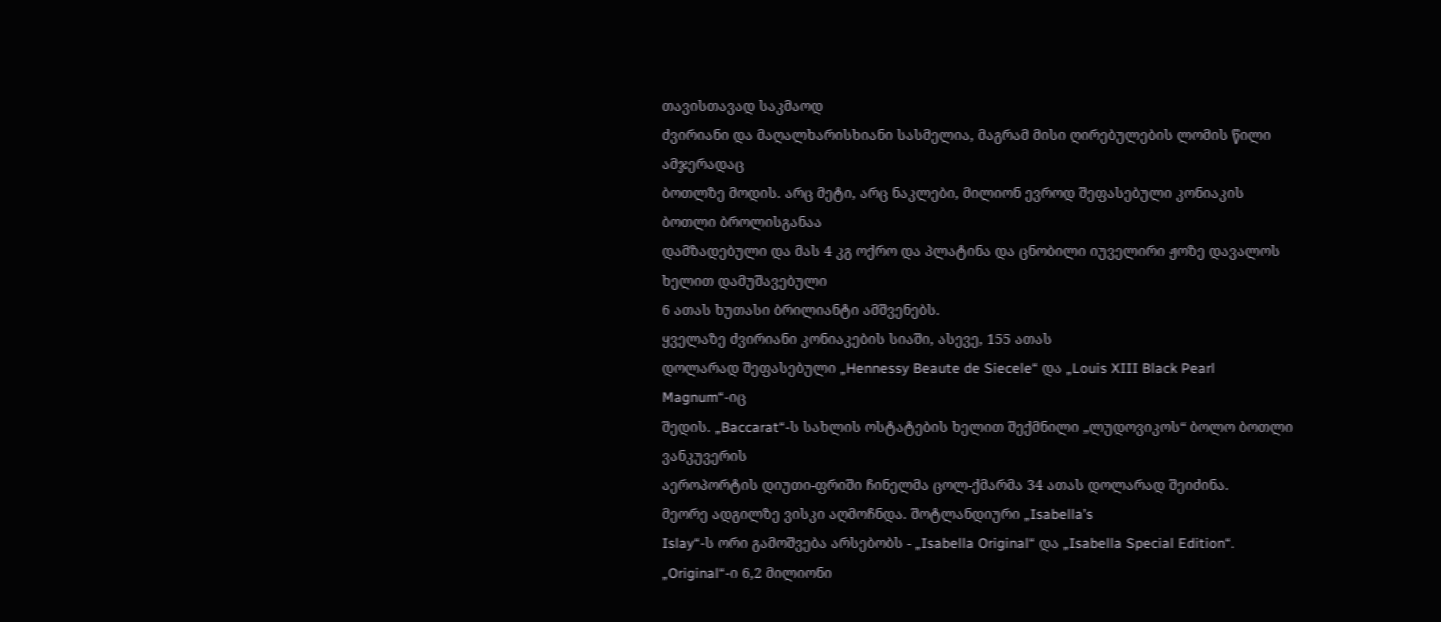თავისთავად საკმაოდ
ძვირიანი და მაღალხარისხიანი სასმელია, მაგრამ მისი ღირებულების ლომის წილი ამჯერადაც
ბოთლზე მოდის. არც მეტი, არც ნაკლები, მილიონ ევროდ შეფასებული კონიაკის ბოთლი ბროლისგანაა
დამზადებული და მას 4 კგ ოქრო და პლატინა და ცნობილი იუველირი ჟოზე დავალოს ხელით დამუშავებული
6 ათას ხუთასი ბრილიანტი ამშვენებს.
ყველაზე ძვირიანი კონიაკების სიაში, ასევე, 155 ათას
დოლარად შეფასებული „Hennessy Beaute de Siecele“ და „Louis XIII Black Pearl Magnum“-იც
შედის. „Baccarat“-ს სახლის ოსტატების ხელით შექმნილი „ლუდოვიკოს“ ბოლო ბოთლი ვანკუვერის
აეროპორტის დიუთი-ფრიში ჩინელმა ცოლ-ქმარმა 34 ათას დოლარად შეიძინა.
მეორე ადგილზე ვისკი აღმოჩნდა. შოტლანდიური „Isabella’s
Islay“-ს ორი გამოშვება არსებობს - „Isabella Original“ და „Isabella Special Edition“.
„Original“-ი 6,2 მილიონი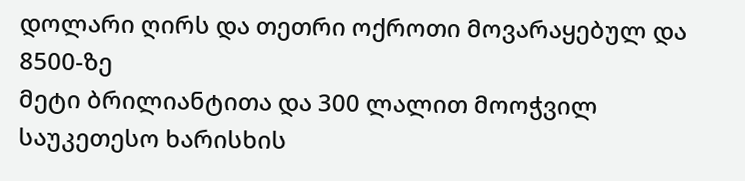დოლარი ღირს და თეთრი ოქროთი მოვარაყებულ და 8500-ზე
მეტი ბრილიანტითა და 300 ლალით მოოჭვილ საუკეთესო ხარისხის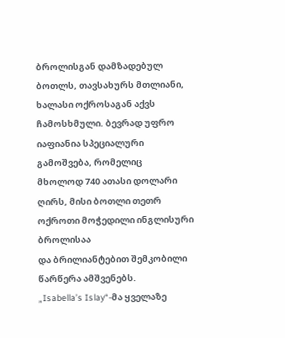ბროლისგან დამზადებულ ბოთლს, თავსახურს მთლიანი, ხალასი ოქროსაგან აქვს ჩამოსხმული. ბევრად უფრო იაფიანია სპეციალური გამოშვება, რომელიც
მხოლოდ 740 ათასი დოლარი ღირს, მისი ბოთლი თეთრ ოქროთი მოჭედილი ინგლისური ბროლისაა
და ბრილიანტებით შემკობილი წარწერა ამშვენებს.
„Isabella’s Islay“-მა ყველაზე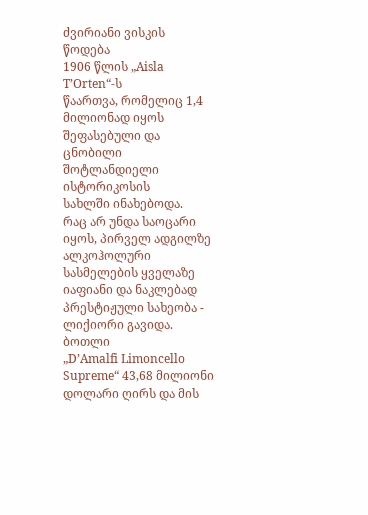ძვირიანი ვისკის წოდება
1906 წლის „Aisla T’Orten“-ს
წაართვა, რომელიც 1,4 მილიონად იყოს შეფასებული და ცნობილი შოტლანდიელი ისტორიკოსის
სახლში ინახებოდა.
რაც არ უნდა საოცარი იყოს, პირველ ადგილზე ალკოჰოლური
სასმელების ყველაზე იაფიანი და ნაკლებად პრესტიჟული სახეობა - ლიქიორი გავიდა. ბოთლი
„D’Amalfi Limoncello Supreme“ 43,68 მილიონი დოლარი ღირს და მის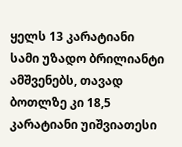ყელს 13 კარატიანი
სამი უზადო ბრილიანტი ამშვენებს, თავად ბოთლზე კი 18,5 კარატიანი უიშვიათესი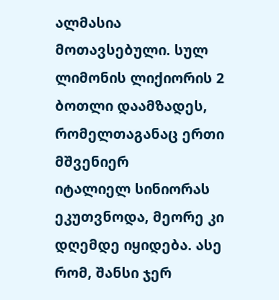ალმასია
მოთავსებული. სულ ლიმონის ლიქიორის 2 ბოთლი დაამზადეს, რომელთაგანაც ერთი მშვენიერ
იტალიელ სინიორას ეკუთვნოდა, მეორე კი დღემდე იყიდება. ასე რომ, შანსი ჯერ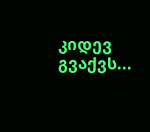კიდევ გვაქვს...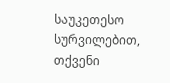საუკეთესო სურვილებით, თქვენი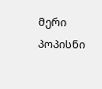მერი
პოპისნი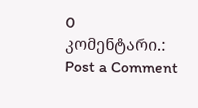0 კომენტარი.:
Post a Comment